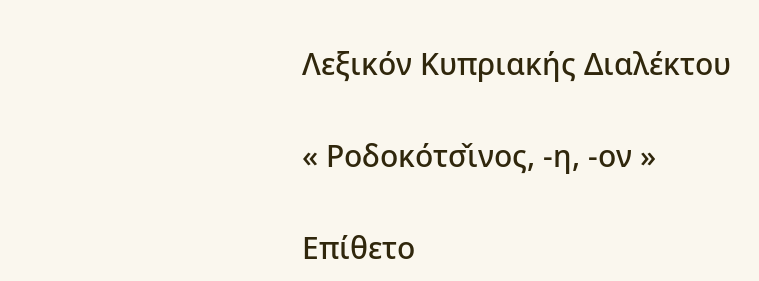Λεξικόν Κυπριακής Διαλέκτου

« Ροδοκότσ̌ινος, -η, -ον »

Επίθετο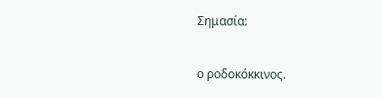Σημασία:

ο ροδοκόκκινος.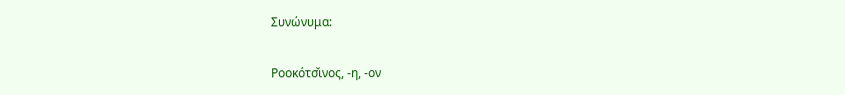Συνώνυμα:

Ροοκότσ̌ινος, -η, -ον